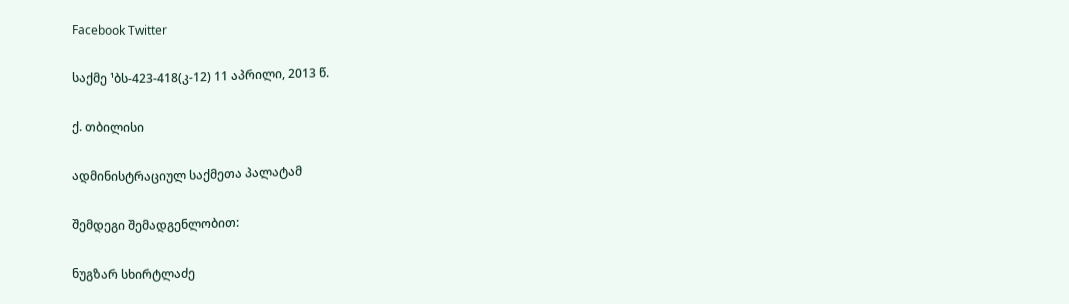Facebook Twitter

საქმე ¹ბს-423-418(კ-12) 11 აპრილი, 2013 წ.

ქ. თბილისი

ადმინისტრაციულ საქმეთა პალატამ

შემდეგი შემადგენლობით:

ნუგზარ სხირტლაძე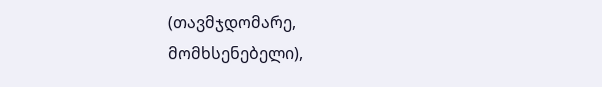(თავმჯდომარე, მომხსენებელი),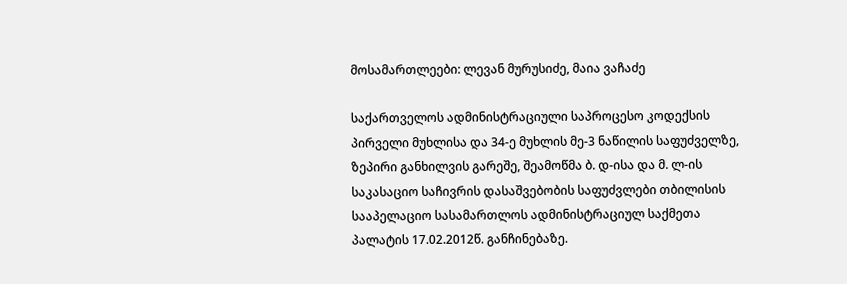მოსამართლეები: ლევან მურუსიძე, მაია ვაჩაძე

საქართველოს ადმინისტრაციული საპროცესო კოდექსის პირველი მუხლისა და 34-ე მუხლის მე-3 ნაწილის საფუძველზე, ზეპირი განხილვის გარეშე, შეამოწმა ბ. დ-ისა და მ. ლ-ის საკასაციო საჩივრის დასაშვებობის საფუძვლები თბილისის სააპელაციო სასამართლოს ადმინისტრაციულ საქმეთა პალატის 17.02.2012წ. განჩინებაზე.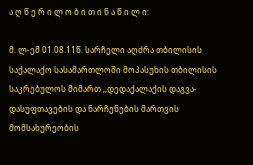ა ღ წ ე რ ი ლ ო ბ ი თ ი ნ ა წ ი ლ ი:

მ. ლ-ემ 01.08.11წ. სარჩელი აღძრა თბილისის საქალაქო სასამართლოში მოპასუხის თბილისის საკრებულოს მიმართ ,,დედაქალაქის დაგვა-დასუფთავების და ნარჩენების მართვის მომსახურეობის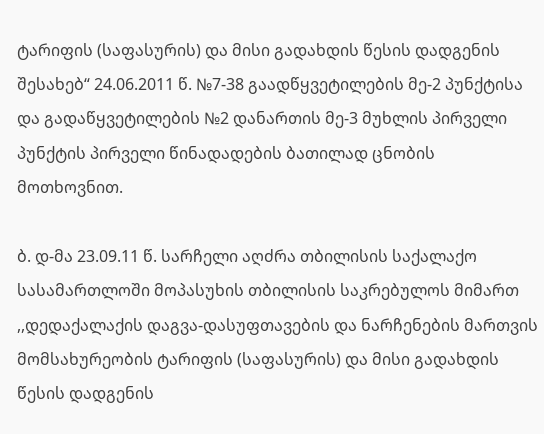ტარიფის (საფასურის) და მისი გადახდის წესის დადგენის შესახებ“ 24.06.2011 წ. №7-38 გაადწყვეტილების მე-2 პუნქტისა და გადაწყვეტილების №2 დანართის მე-3 მუხლის პირველი პუნქტის პირველი წინადადების ბათილად ცნობის მოთხოვნით.

ბ. დ-მა 23.09.11 წ. სარჩელი აღძრა თბილისის საქალაქო სასამართლოში მოპასუხის თბილისის საკრებულოს მიმართ ,,დედაქალაქის დაგვა-დასუფთავების და ნარჩენების მართვის მომსახურეობის ტარიფის (საფასურის) და მისი გადახდის წესის დადგენის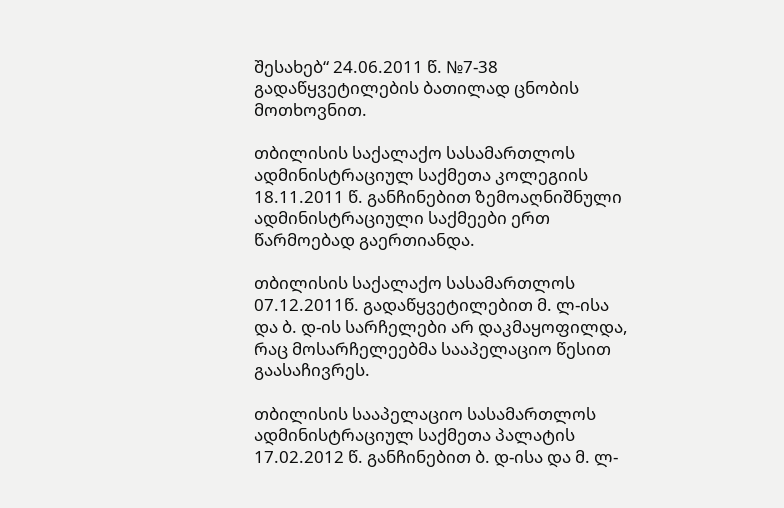შესახებ“ 24.06.2011 წ. №7-38 გადაწყვეტილების ბათილად ცნობის მოთხოვნით.

თბილისის საქალაქო სასამართლოს ადმინისტრაციულ საქმეთა კოლეგიის 18.11.2011 წ. განჩინებით ზემოაღნიშნული ადმინისტრაციული საქმეები ერთ წარმოებად გაერთიანდა.

თბილისის საქალაქო სასამართლოს 07.12.2011წ. გადაწყვეტილებით მ. ლ-ისა და ბ. დ-ის სარჩელები არ დაკმაყოფილდა, რაც მოსარჩელეებმა სააპელაციო წესით გაასაჩივრეს.

თბილისის სააპელაციო სასამართლოს ადმინისტრაციულ საქმეთა პალატის 17.02.2012 წ. განჩინებით ბ. დ-ისა და მ. ლ-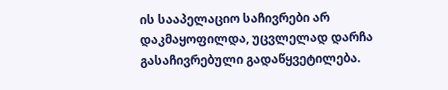ის სააპელაციო საჩივრები არ დაკმაყოფილდა, უცვლელად დარჩა გასაჩივრებული გადაწყვეტილება.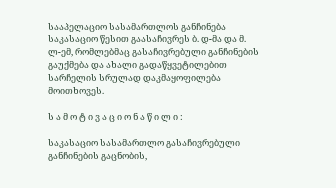სააპელაციო სასამართლოს განჩინება საკასაციო წესით გაასაჩივრეს ბ. დ-მა და მ. ლ-ემ, რომლებმაც გასაჩივრებული განჩინების გაუქმება და ახალი გადაწყვეტილებით სარჩელის სრულად დაკმაყოფილება მოითხოვეს.

ს ა მ ო ტ ი ვ ა ც ი ო ნ ა წ ი ლ ი :

საკასაციო სასამართლო გასაჩივრებული განჩინების გაცნობის,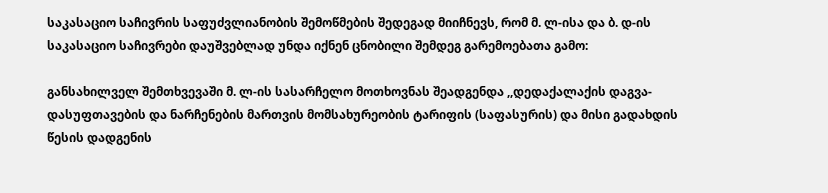საკასაციო საჩივრის საფუძვლიანობის შემოწმების შედეგად მიიჩნევს, რომ მ. ლ-ისა და ბ. დ-ის საკასაციო საჩივრები დაუშვებლად უნდა იქნენ ცნობილი შემდეგ გარემოებათა გამო:

განსახილველ შემთხვევაში მ. ლ-ის სასარჩელო მოთხოვნას შეადგენდა ,,დედაქალაქის დაგვა-დასუფთავების და ნარჩენების მართვის მომსახურეობის ტარიფის (საფასურის) და მისი გადახდის წესის დადგენის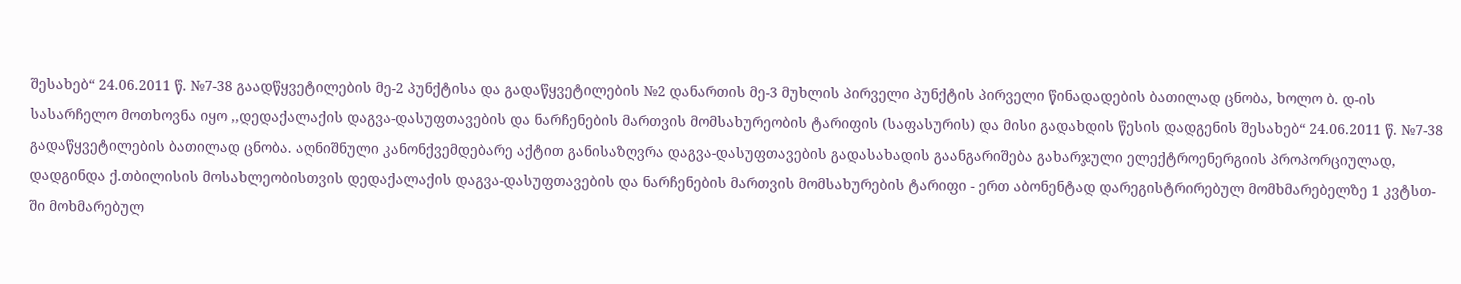შესახებ“ 24.06.2011 წ. №7-38 გაადწყვეტილების მე-2 პუნქტისა და გადაწყვეტილების №2 დანართის მე-3 მუხლის პირველი პუნქტის პირველი წინადადების ბათილად ცნობა, ხოლო ბ. დ-ის სასარჩელო მოთხოვნა იყო ,,დედაქალაქის დაგვა-დასუფთავების და ნარჩენების მართვის მომსახურეობის ტარიფის (საფასურის) და მისი გადახდის წესის დადგენის შესახებ“ 24.06.2011 წ. №7-38 გადაწყვეტილების ბათილად ცნობა. აღნიშნული კანონქვემდებარე აქტით განისაზღვრა დაგვა-დასუფთავების გადასახადის გაანგარიშება გახარჯული ელექტროენერგიის პროპორციულად, დადგინდა ქ.თბილისის მოსახლეობისთვის დედაქალაქის დაგვა-დასუფთავების და ნარჩენების მართვის მომსახურების ტარიფი - ერთ აბონენტად დარეგისტრირებულ მომხმარებელზე 1 კვტსთ-ში მოხმარებულ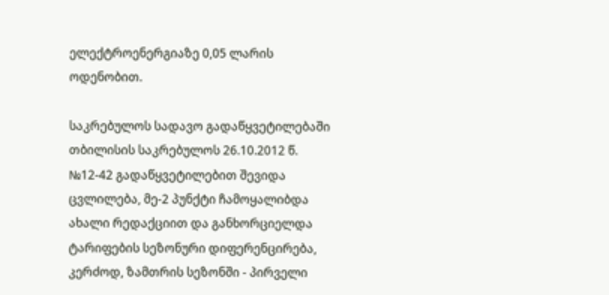ელექტროენერგიაზე 0,05 ლარის ოდენობით.

საკრებულოს სადავო გადაწყვეტილებაში თბილისის საკრებულოს 26.10.2012 წ. №12-42 გადაწყვეტილებით შევიდა ცვლილება, მე-2 პუნქტი ჩამოყალიბდა ახალი რედაქციით და განხორციელდა ტარიფების სეზონური დიფერენცირება, კერძოდ, ზამთრის სეზონში - პირველი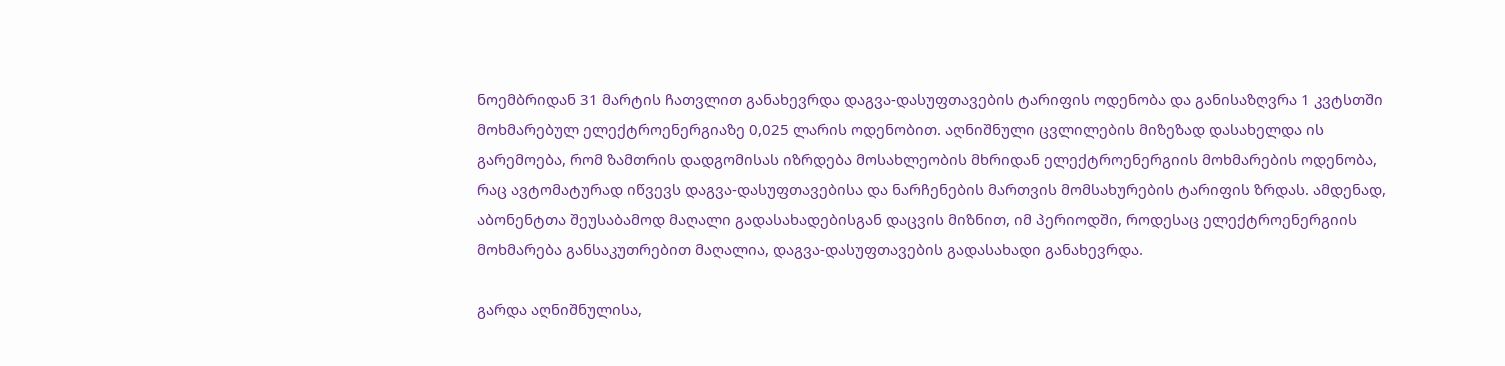ნოემბრიდან 31 მარტის ჩათვლით განახევრდა დაგვა-დასუფთავების ტარიფის ოდენობა და განისაზღვრა 1 კვტსთში მოხმარებულ ელექტროენერგიაზე 0,025 ლარის ოდენობით. აღნიშნული ცვლილების მიზეზად დასახელდა ის გარემოება, რომ ზამთრის დადგომისას იზრდება მოსახლეობის მხრიდან ელექტროენერგიის მოხმარების ოდენობა, რაც ავტომატურად იწვევს დაგვა-დასუფთავებისა და ნარჩენების მართვის მომსახურების ტარიფის ზრდას. ამდენად, აბონენტთა შეუსაბამოდ მაღალი გადასახადებისგან დაცვის მიზნით, იმ პერიოდში, როდესაც ელექტროენერგიის მოხმარება განსაკუთრებით მაღალია, დაგვა-დასუფთავების გადასახადი განახევრდა.

გარდა აღნიშნულისა,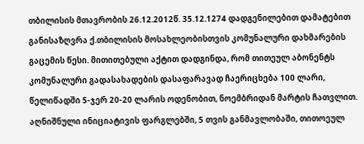თბილისის მთავრობის 26.12.2012წ. 35.12.1274 დადგენილებით დამატებით განისაზღვრა ქ.თბილისის მოსახლეობისთვის კომუნალური დახმარების გაცემის წესი. მითითებული აქტით დადგინდა, რომ თითეულ აბონენტს კომუნალური გადასახადების დასაფარავად ჩაერიცხება 100 ლარი, წელიწადში 5-ჯერ 20-20 ლარის ოდენობით, ნოემბრიდან მარტის ჩათვლით. აღნიშნული ინიციატივის ფარგლებში, 5 თვის განმავლობაში, თითოეულ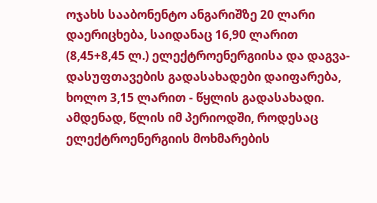ოჯახს სააბონენტო ანგარიშზე 20 ლარი დაერიცხება, საიდანაც 16,90 ლარით (8,45+8,45 ლ.) ელექტროენერგიისა და დაგვა-დასუფთავების გადასახადები დაიფარება, ხოლო 3,15 ლარით - წყლის გადასახადი. ამდენად, წლის იმ პერიოდში, როდესაც ელექტროენერგიის მოხმარების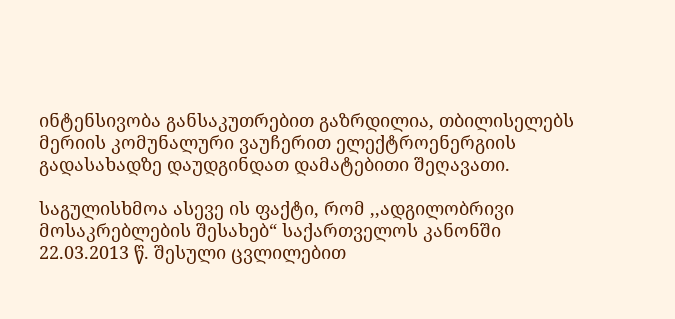ინტენსივობა განსაკუთრებით გაზრდილია, თბილისელებს მერიის კომუნალური ვაუჩერით ელექტროენერგიის გადასახადზე დაუდგინდათ დამატებითი შეღავათი.

საგულისხმოა ასევე ის ფაქტი, რომ ,,ადგილობრივი მოსაკრებლების შესახებ“ საქართველოს კანონში 22.03.2013 წ. შესული ცვლილებით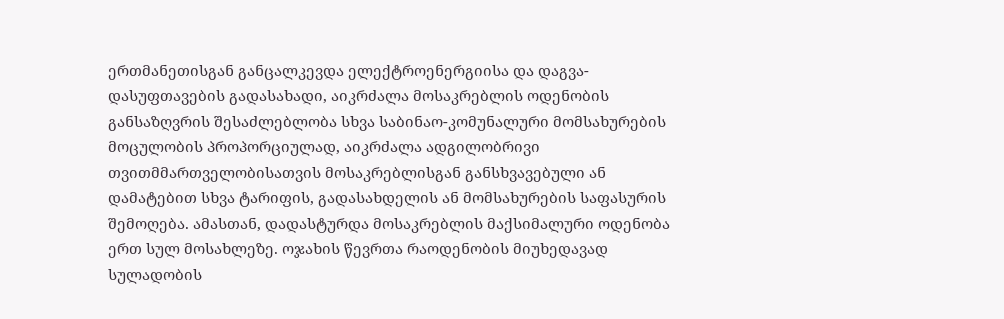ერთმანეთისგან განცალკევდა ელექტროენერგიისა და დაგვა-დასუფთავების გადასახადი, აიკრძალა მოსაკრებლის ოდენობის განსაზღვრის შესაძლებლობა სხვა საბინაო-კომუნალური მომსახურების მოცულობის პროპორციულად, აიკრძალა ადგილობრივი თვითმმართველობისათვის მოსაკრებლისგან განსხვავებული ან დამატებით სხვა ტარიფის, გადასახდელის ან მომსახურების საფასურის შემოღება. ამასთან, დადასტურდა მოსაკრებლის მაქსიმალური ოდენობა ერთ სულ მოსახლეზე. ოჯახის წევრთა რაოდენობის მიუხედავად სულადობის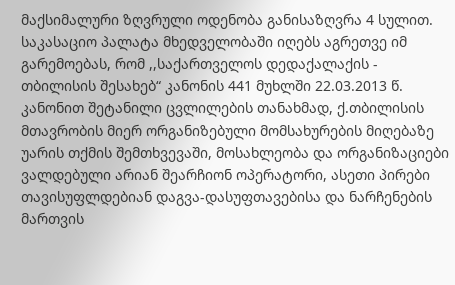მაქსიმალური ზღვრული ოდენობა განისაზღვრა 4 სულით. საკასაციო პალატა მხედველობაში იღებს აგრეთვე იმ გარემოებას, რომ ,,საქართველოს დედაქალაქის - თბილისის შესახებ“ კანონის 441 მუხლში 22.03.2013 წ. კანონით შეტანილი ცვლილების თანახმად, ქ.თბილისის მთავრობის მიერ ორგანიზებული მომსახურების მიღებაზე უარის თქმის შემთხვევაში, მოსახლეობა და ორგანიზაციები ვალდებული არიან შეარჩიონ ოპერატორი, ასეთი პირები თავისუფლდებიან დაგვა-დასუფთავებისა და ნარჩენების მართვის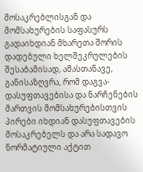მოსაკრებლისგან და მომსახურების საფასურს გადაიხდიან მხარეთა შორის დადებული ხელშეკრულების შესაბამისად, ამასთანავე, განისაზღვრა, რომ დაგვა-დასუფთავებისა და ნარჩენების მართვის მომსახურებისთვის პირები იხდიან დასუფთავების მოსაკრებელს და არა სადავო ნორმატიული აქტით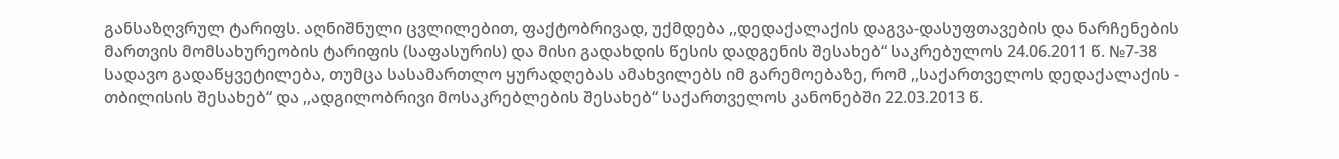განსაზღვრულ ტარიფს. აღნიშნული ცვლილებით, ფაქტობრივად, უქმდება ,,დედაქალაქის დაგვა-დასუფთავების და ნარჩენების მართვის მომსახურეობის ტარიფის (საფასურის) და მისი გადახდის წესის დადგენის შესახებ“ საკრებულოს 24.06.2011 წ. №7-38 სადავო გადაწყვეტილება, თუმცა სასამართლო ყურადღებას ამახვილებს იმ გარემოებაზე, რომ ,,საქართველოს დედაქალაქის - თბილისის შესახებ“ და ,,ადგილობრივი მოსაკრებლების შესახებ“ საქართველოს კანონებში 22.03.2013 წ.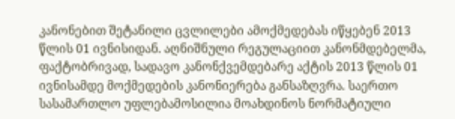კანონებით შეტანილი ცვლილები ამოქმედებას იწყებენ 2013 წლის 01 ივნისიდან. აღნიშნული რეგულაციით კანონმდებელმა, ფაქტობრივად, სადავო კანონქვემდებარე აქტის 2013 წლის 01 ივნისამდე მოქმედების კანონიერება განსაზღვრა. საერთო სასამართლო უფლებამოსილია მოახდინოს ნორმატიული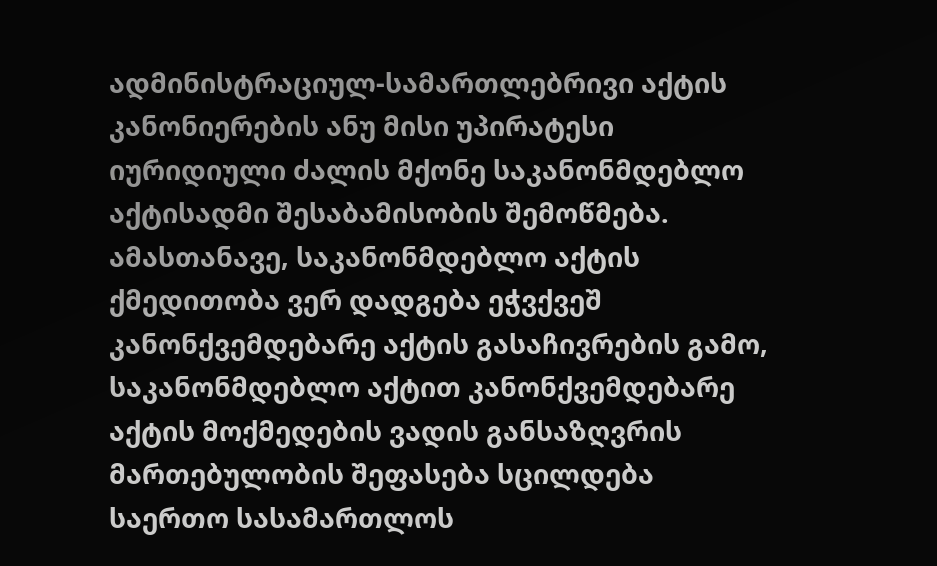ადმინისტრაციულ-სამართლებრივი აქტის კანონიერების ანუ მისი უპირატესი იურიდიული ძალის მქონე საკანონმდებლო აქტისადმი შესაბამისობის შემოწმება. ამასთანავე, საკანონმდებლო აქტის ქმედითობა ვერ დადგება ეჭვქვეშ კანონქვემდებარე აქტის გასაჩივრების გამო, საკანონმდებლო აქტით კანონქვემდებარე აქტის მოქმედების ვადის განსაზღვრის მართებულობის შეფასება სცილდება საერთო სასამართლოს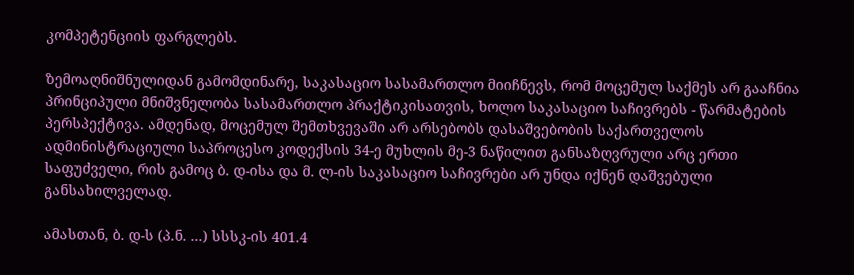კომპეტენციის ფარგლებს.

ზემოაღნიშნულიდან გამომდინარე, საკასაციო სასამართლო მიიჩნევს, რომ მოცემულ საქმეს არ გააჩნია პრინციპული მნიშვნელობა სასამართლო პრაქტიკისათვის, ხოლო საკასაციო საჩივრებს - წარმატების პერსპექტივა. ამდენად, მოცემულ შემთხვევაში არ არსებობს დასაშვებობის საქართველოს ადმინისტრაციული საპროცესო კოდექსის 34-ე მუხლის მე-3 ნაწილით განსაზღვრული არც ერთი საფუძველი, რის გამოც ბ. დ-ისა და მ. ლ-ის საკასაციო საჩივრები არ უნდა იქნენ დაშვებული განსახილველად.

ამასთან, ბ. დ-ს (პ.ნ. ...) სსსკ-ის 401.4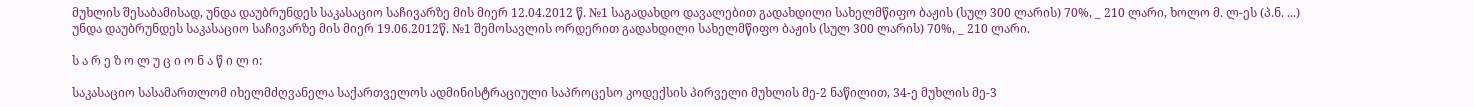მუხლის შესაბამისად, უნდა დაუბრუნდეს საკასაციო საჩივარზე მის მიერ 12.04.2012 წ. №1 საგადახდო დავალებით გადახდილი სახელმწიფო ბაჟის (სულ 300 ლარის) 70%, _ 210 ლარი, ხოლო მ. ლ-ეს (პ.ნ. ...) უნდა დაუბრუნდეს საკასაციო საჩივარზე მის მიერ 19.06.2012წ. №1 შემოსავლის ორდერით გადახდილი სახელმწიფო ბაჟის (სულ 300 ლარის) 70%, _ 210 ლარი.

ს ა რ ე ზ ო ლ უ ც ი ო ნ ა წ ი ლ ი:

საკასაციო სასამართლომ იხელმძღვანელა საქართველოს ადმინისტრაციული საპროცესო კოდექსის პირველი მუხლის მე-2 ნაწილით, 34-ე მუხლის მე-3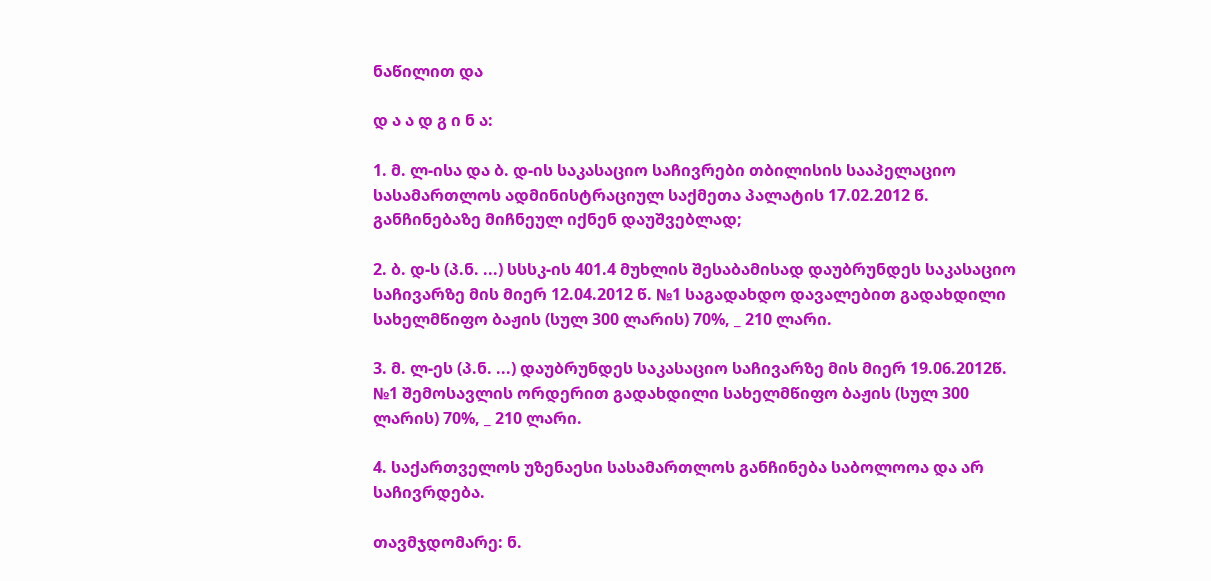ნაწილით და

დ ა ა დ გ ი ნ ა:

1. მ. ლ-ისა და ბ. დ-ის საკასაციო საჩივრები თბილისის სააპელაციო სასამართლოს ადმინისტრაციულ საქმეთა პალატის 17.02.2012 წ. განჩინებაზე მიჩნეულ იქნენ დაუშვებლად;

2. ბ. დ-ს (პ.ნ. ...) სსსკ-ის 401.4 მუხლის შესაბამისად დაუბრუნდეს საკასაციო საჩივარზე მის მიერ 12.04.2012 წ. №1 საგადახდო დავალებით გადახდილი სახელმწიფო ბაჟის (სულ 300 ლარის) 70%, _ 210 ლარი.

3. მ. ლ-ეს (პ.ნ. ...) დაუბრუნდეს საკასაციო საჩივარზე მის მიერ 19.06.2012წ. №1 შემოსავლის ორდერით გადახდილი სახელმწიფო ბაჟის (სულ 300 ლარის) 70%, _ 210 ლარი.

4. საქართველოს უზენაესი სასამართლოს განჩინება საბოლოოა და არ საჩივრდება.

თავმჯდომარე: ნ.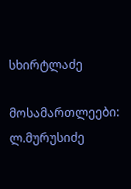სხირტლაძე

მოსამართლეები: ლ.მურუსიძე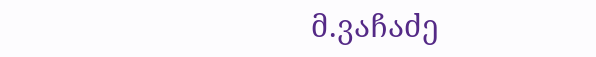მ.ვაჩაძე